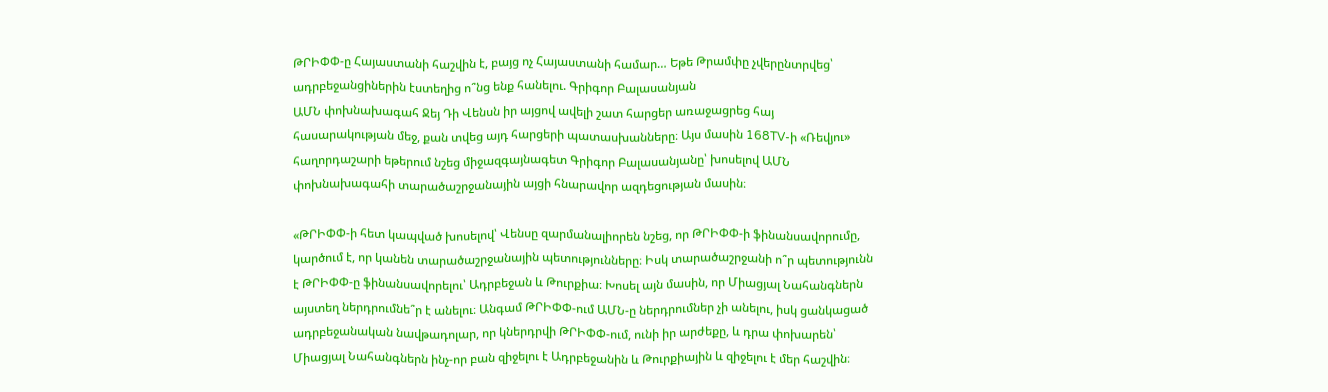ԹՐԻՓՓ-ը Հայաստանի հաշվին է, բայց ոչ Հայաստանի համար… Եթե Թրամփը չվերընտրվեց՝ ադրբեջանցիներին էստեղից ո՞նց ենք հանելու. Գրիգոր Բալասանյան
ԱՄՆ փոխնախագահ Ջեյ Դի Վենսն իր այցով ավելի շատ հարցեր առաջացրեց հայ հասարակության մեջ, քան տվեց այդ հարցերի պատասխանները։ Այս մասին 168TV-ի «Ռեվյու» հաղորդաշարի եթերում նշեց միջազգայնագետ Գրիգոր Բալասանյանը՝ խոսելով ԱՄՆ փոխնախագահի տարածաշրջանային այցի հնարավոր ազդեցության մասին։

«ԹՐԻՓՓ-ի հետ կապված խոսելով՝ Վենսը զարմանալիորեն նշեց, որ ԹՐԻՓՓ-ի ֆինանսավորումը, կարծում է, որ կանեն տարածաշրջանային պետությունները։ Իսկ տարածաշրջանի ո՞ր պետությունն է ԹՐԻՓՓ-ը ֆինանսավորելու՝ Ադրբեջան և Թուրքիա։ Խոսել այն մասին, որ Միացյալ Նահանգներն այստեղ ներդրումնե՞ր է անելու։ Անգամ ԹՐԻՓՓ-ում ԱՄՆ-ը ներդրումներ չի անելու, իսկ ցանկացած ադրբեջանական նավթադոլար, որ կներդրվի ԹՐԻՓՓ-ում, ունի իր արժեքը, և դրա փոխարեն՝ Միացյալ Նահանգներն ինչ-որ բան զիջելու է Ադրբեջանին և Թուրքիային և զիջելու է մեր հաշվին։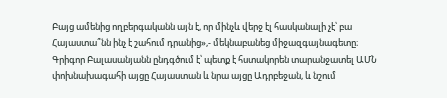Բայց ամենից ողբերգականն այն է, որ մինչև վերջ էլ հասկանալի չէ՝ բա Հայաստա՞նն ինչ է շահում դրանից»,- մեկնաբանեց միջազգայնագետը։
Գրիգոր Բալասանյանն ընդգծում է՝ պետք է հստակորեն տարանջատել ԱՄՆ փոխնախագահի այցը Հայաստան և նրա այցը Ադրբեջան, և նշում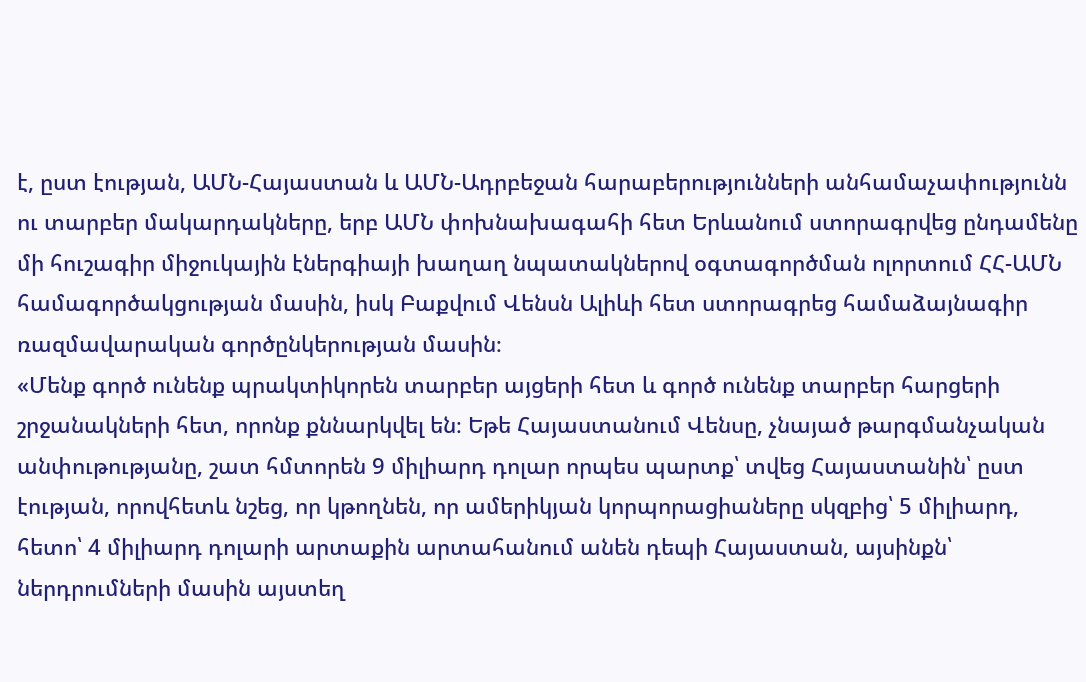է, ըստ էության, ԱՄՆ-Հայաստան և ԱՄՆ-Ադրբեջան հարաբերությունների անհամաչափությունն ու տարբեր մակարդակները, երբ ԱՄՆ փոխնախագահի հետ Երևանում ստորագրվեց ընդամենը մի հուշագիր միջուկային էներգիայի խաղաղ նպատակներով օգտագործման ոլորտում ՀՀ-ԱՄՆ համագործակցության մասին, իսկ Բաքվում Վենսն Ալիևի հետ ստորագրեց համաձայնագիր ռազմավարական գործընկերության մասին։
«Մենք գործ ունենք պրակտիկորեն տարբեր այցերի հետ և գործ ունենք տարբեր հարցերի շրջանակների հետ, որոնք քննարկվել են։ Եթե Հայաստանում Վենսը, չնայած թարգմանչական անփութությանը, շատ հմտորեն 9 միլիարդ դոլար որպես պարտք՝ տվեց Հայաստանին՝ ըստ էության, որովհետև նշեց, որ կթողնեն, որ ամերիկյան կորպորացիաները սկզբից՝ 5 միլիարդ, հետո՝ 4 միլիարդ դոլարի արտաքին արտահանում անեն դեպի Հայաստան, այսինքն՝ ներդրումների մասին այստեղ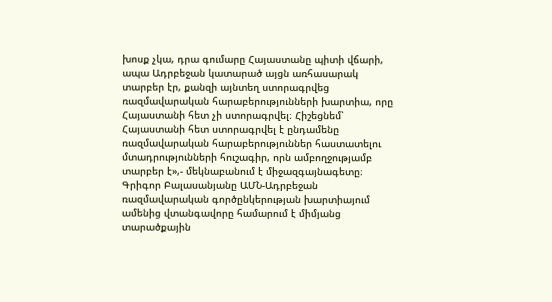խոսք չկա, դրա գումարը Հայաստանը պիտի վճարի, ապա Ադրբեջան կատարած այցն առհասարակ տարբեր էր, քանզի այնտեղ ստորագրվեց ռազմավարական հարաբերությունների խարտիա, որը Հայաստանի հետ չի ստորագրվել։ Հիշեցնեմ՝ Հայաստանի հետ ստորագրվել է ընդամենը ռազմավարական հարաբերություններ հաստատելու մտադրությունների հուշագիր, որն ամբողջությամբ տարբեր է»,- մեկնաբանում է միջազգայնագետը։
Գրիգոր Բալասանյանը ԱՄՆ-Ադրբեջան ռազմավարական գործընկերության խարտիայում ամենից վտանգավորը համարում է միմյանց տարածքային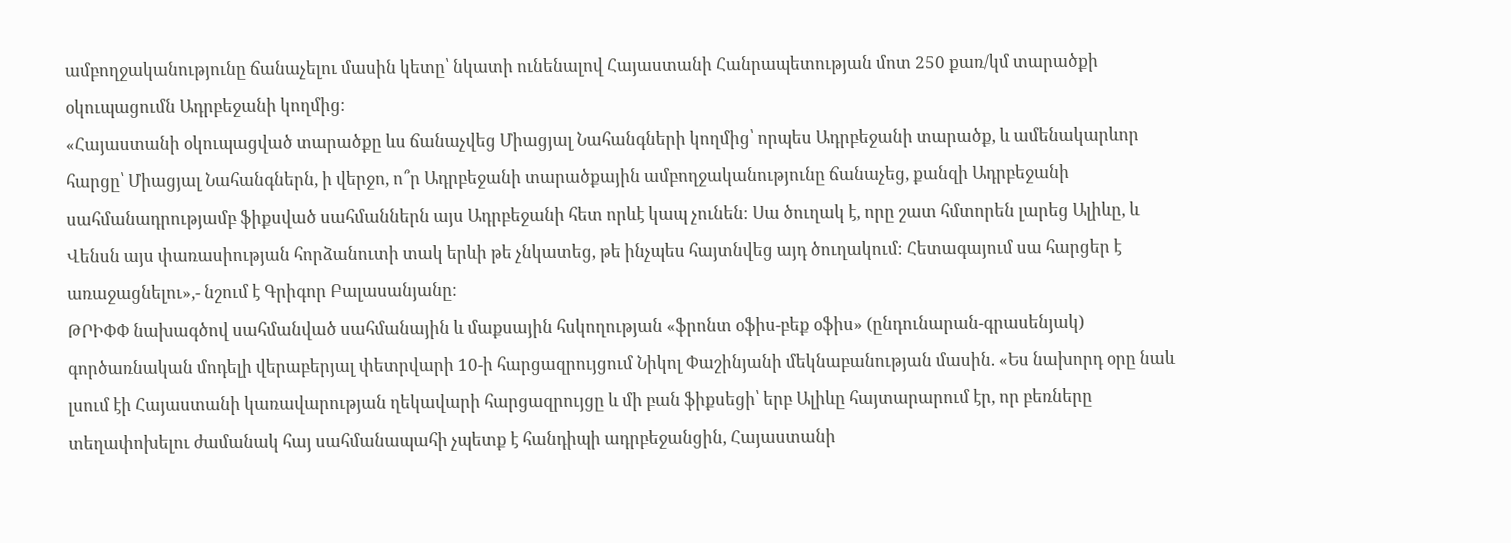ամբողջականությունը ճանաչելու մասին կետը՝ նկատի ունենալով Հայաստանի Հանրապետության մոտ 250 քառ/կմ տարածքի օկուպացումն Ադրբեջանի կողմից։
«Հայաստանի օկուպացված տարածքը ևս ճանաչվեց Միացյալ Նահանգների կողմից՝ որպես Ադրբեջանի տարածք, և ամենակարևոր հարցը՝ Միացյալ Նահանգներն, ի վերջո, ո՞ր Ադրբեջանի տարածքային ամբողջականությունը ճանաչեց, քանզի Ադրբեջանի սահմանադրությամբ ֆիքսված սահմաններն այս Ադրբեջանի հետ որևէ կապ չունեն։ Սա ծուղակ է, որը շատ հմտորեն լարեց Ալիևը, և Վենսն այս փառասիության հորձանուտի տակ երևի թե չնկատեց, թե ինչպես հայտնվեց այդ ծուղակում։ Հետագայում սա հարցեր է առաջացնելու»,- նշում է Գրիգոր Բալասանյանը։
ԹՐԻՓՓ նախագծով սահմանված սահմանային և մաքսային հսկողության «ֆրոնտ օֆիս-բեք օֆիս» (ընդունարան-գրասենյակ) գործառնական մոդելի վերաբերյալ փետրվարի 10-ի հարցազրույցում Նիկոլ Փաշինյանի մեկնաբանության մասին. «Ես նախորդ օրը նաև լսում էի Հայաստանի կառավարության ղեկավարի հարցազրույցը և մի բան ֆիքսեցի՝ երբ Ալիևը հայտարարում էր, որ բեռները տեղափոխելու ժամանակ հայ սահմանապահի չպետք է հանդիպի ադրբեջանցին, Հայաստանի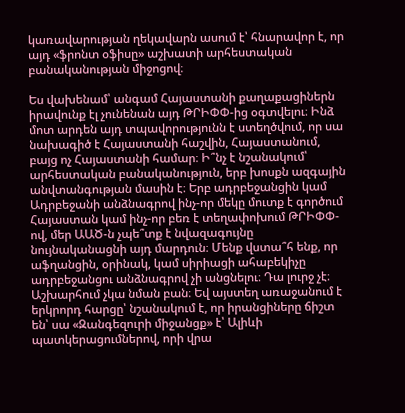կառավարության ղեկավարն ասում է՝ հնարավոր է, որ այդ «ֆրոնտ օֆիսը» աշխատի արհեստական բանականության միջոցով։

Ես վախենամ՝ անգամ Հայաստանի քաղաքացիներն իրավունք էլ չունենան այդ ԹՐԻՓՓ-ից օգտվելու։ Ինձ մոտ արդեն այդ տպավորությունն է ստեղծվում, որ սա նախագիծ է Հայաստանի հաշվին, Հայաստանում, բայց ոչ Հայաստանի համար։ Ի՞նչ է նշանակում՝ արհեստական բանականություն, երբ խոսքն ազգային անվտանգության մասին է։ Երբ ադրբեջանցին կամ Ադրբեջանի անձնագրով ինչ-որ մեկը մուտք է գործում Հայաստան կամ ինչ-որ բեռ է տեղափոխում ԹՐԻՓՓ-ով, մեր ԱԱԾ-ն չպե՞տք է նվազագույնը նույնականացնի այդ մարդուն։ Մենք վստա՞հ ենք, որ աֆղանցին, օրինակ, կամ սիրիացի ահաբեկիչը ադրբեջանցու անձնագրով չի անցնելու։ Դա լուրջ չէ։ Աշխարհում չկա նման բան։ Եվ այստեղ առաջանում է երկրորդ հարցը՝ նշանակում է, որ իրանցիները ճիշտ են՝ սա «Զանգեզուրի միջանցք» է՝ Ալիևի պատկերացումներով, որի վրա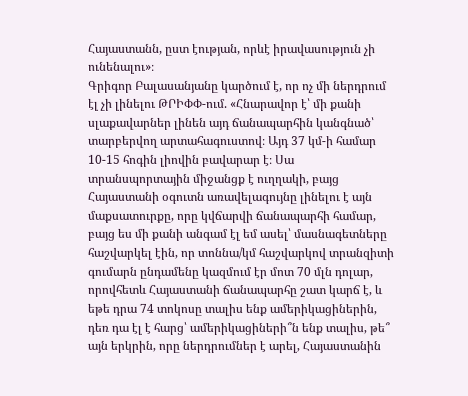Հայաստանն, ըստ էության, որևէ իրավասություն չի ունենալու»։
Գրիգոր Բալասանյանը կարծում է, որ ոչ մի ներդրում էլ չի լինելու ԹՐԻՓՓ-ում. «Հնարավոր է՝ մի քանի սլաքավարներ լինեն այդ ճանապարհին կանգնած՝ տարբերվող արտահագուստով։ Այդ 37 կմ-ի համար 10-15 հոգին լիովին բավարար է։ Սա տրանսպորտային միջանցք է ուղղակի, բայց Հայաստանի օգուտն առավելագույնը լինելու է այն մաքսատուրքը, որը կվճարվի ճանապարհի համար, բայց ես մի քանի անգամ էլ եմ ասել՝ մասնագետները հաշվարկել էին, որ տոննա/կմ հաշվարկով տրանզիտի գումարն ընդամենը կազմում էր մոտ 70 մլն դոլար, որովհետև Հայաստանի ճանապարհը շատ կարճ է, և եթե դրա 74 տոկոսը տալիս ենք ամերիկացիներին, դեռ դա էլ է հարց՝ ամերիկացիների՞ն ենք տալիս, թե՞ այն երկրին, որը ներդրումներ է արել, Հայաստանին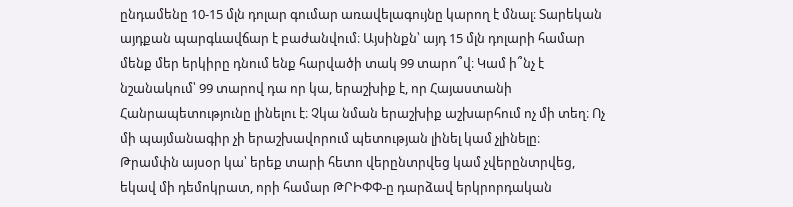ընդամենը 10-15 մլն դոլար գումար առավելագույնը կարող է մնալ։ Տարեկան այդքան պարգևավճար է բաժանվում։ Այսինքն՝ այդ 15 մլն դոլարի համար մենք մեր երկիրը դնում ենք հարվածի տակ 99 տարո՞վ։ Կամ ի՞նչ է նշանակում՝ 99 տարով դա որ կա, երաշխիք է, որ Հայաստանի Հանրապետությունը լինելու է։ Չկա նման երաշխիք աշխարհում ոչ մի տեղ։ Ոչ մի պայմանագիր չի երաշխավորում պետության լինել կամ չլինելը։
Թրամփն այսօր կա՝ երեք տարի հետո վերընտրվեց կամ չվերընտրվեց, եկավ մի դեմոկրատ, որի համար ԹՐԻՓՓ-ը դարձավ երկրորդական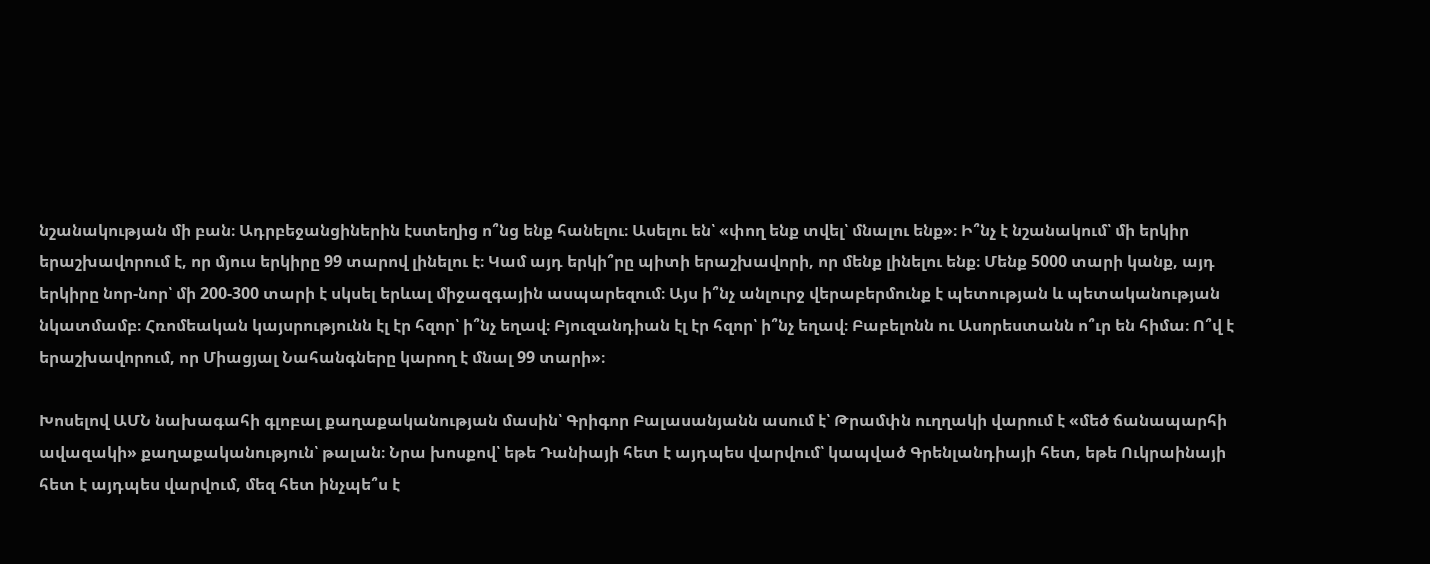նշանակության մի բան։ Ադրբեջանցիներին էստեղից ո՞նց ենք հանելու։ Ասելու են՝ «փող ենք տվել՝ մնալու ենք»։ Ի՞նչ է նշանակում՝ մի երկիր երաշխավորում է, որ մյուս երկիրը 99 տարով լինելու է։ Կամ այդ երկի՞րը պիտի երաշխավորի, որ մենք լինելու ենք։ Մենք 5000 տարի կանք, այդ երկիրը նոր-նոր՝ մի 200-300 տարի է սկսել երևալ միջազգային ասպարեզում։ Այս ի՞նչ անլուրջ վերաբերմունք է պետության և պետականության նկատմամբ։ Հռոմեական կայսրությունն էլ էր հզոր՝ ի՞նչ եղավ։ Բյուզանդիան էլ էր հզոր՝ ի՞նչ եղավ։ Բաբելոնն ու Ասորեստանն ո՞ւր են հիմա։ Ո՞վ է երաշխավորում, որ Միացյալ Նահանգները կարող է մնալ 99 տարի»։

Խոսելով ԱՄՆ նախագահի գլոբալ քաղաքականության մասին՝ Գրիգոր Բալասանյանն ասում է՝ Թրամփն ուղղակի վարում է «մեծ ճանապարհի ավազակի» քաղաքականություն՝ թալան։ Նրա խոսքով՝ եթե Դանիայի հետ է այդպես վարվում՝ կապված Գրենլանդիայի հետ, եթե Ուկրաինայի հետ է այդպես վարվում, մեզ հետ ինչպե՞ս է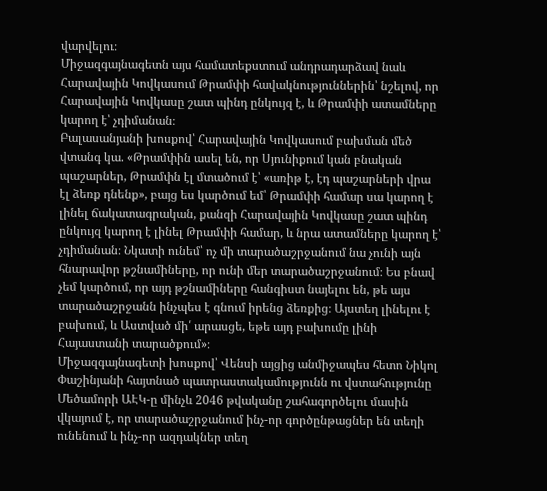վարվելու։
Միջազգայնագետն այս համատեքստում անդրադարձավ նաև Հարավային Կովկասում Թրամփի հավակնություններին՝ նշելով, որ Հարավային Կովկասը շատ պինդ ընկույզ է, և Թրամփի ատամները կարող է՝ չդիմանան։
Բալասանյանի խոսքով՝ Հարավային Կովկասում բախման մեծ վտանգ կա. «Թրամփին ասել են, որ Սյունիքում կան բնական պաշարներ, Թրամփն էլ մտածում է՝ «առիթ է, էդ պաշարների վրա էլ ձեռք դնենք», բայց ես կարծում եմ՝ Թրամփի համար սա կարող է լինել ճակատագրական, քանզի Հարավային Կովկասը շատ պինդ ընկույզ կարող է լինել Թրամփի համար, և նրա ատամները կարող է՝ չդիմանան։ Նկատի ունեմ՝ ոչ մի տարածաշրջանում նա չունի այն հնարավոր թշնամիները, որ ունի մեր տարածաշրջանում։ Ես բնավ չեմ կարծում, որ այդ թշնամիները հանգիստ նայելու են, թե այս տարածաշրջանն ինչպես է գնում իրենց ձեռքից։ Այստեղ լինելու է բախում, և Աստված մի՛ արասցե, եթե այդ բախումը լինի Հայաստանի տարածքում»։
Միջազգայնագետի խոսքով՝ Վենսի այցից անմիջապես հետո Նիկոլ Փաշինյանի հայտնած պատրաստակամությունն ու վստահությունը Մեծամորի ԱԷԿ-ը մինչև 2046 թվականը շահագործելու մասին վկայում է, որ տարածաշրջանում ինչ-որ գործընթացներ են տեղի ունենում և ինչ-որ ազդակներ տեղ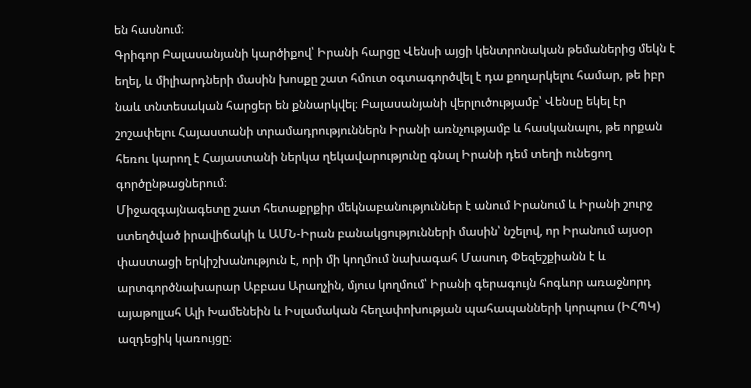են հասնում։
Գրիգոր Բալասանյանի կարծիքով՝ Իրանի հարցը Վենսի այցի կենտրոնական թեմաներից մեկն է եղել, և միլիարդների մասին խոսքը շատ հմուտ օգտագործվել է դա քողարկելու համար, թե իբր նաև տնտեսական հարցեր են քննարկվել։ Բալասանյանի վերլուծությամբ՝ Վենսը եկել էր շոշափելու Հայաստանի տրամադրություններն Իրանի առնչությամբ և հասկանալու, թե որքան հեռու կարող է Հայաստանի ներկա ղեկավարությունը գնալ Իրանի դեմ տեղի ունեցող գործընթացներում։
Միջազգայնագետը շատ հետաքրքիր մեկնաբանություններ է անում Իրանում և Իրանի շուրջ ստեղծված իրավիճակի և ԱՄՆ-Իրան բանակցությունների մասին՝ նշելով, որ Իրանում այսօր փաստացի երկիշխանություն է, որի մի կողմում նախագահ Մասուդ Փեզեշքիանն է և արտգործնախարար Աբբաս Արաղչին, մյուս կողմում՝ Իրանի գերագույն հոգևոր առաջնորդ այաթոլլահ Ալի Խամենեին և Իսլամական հեղափոխության պահապանների կորպուս (ԻՀՊԿ) ազդեցիկ կառույցը։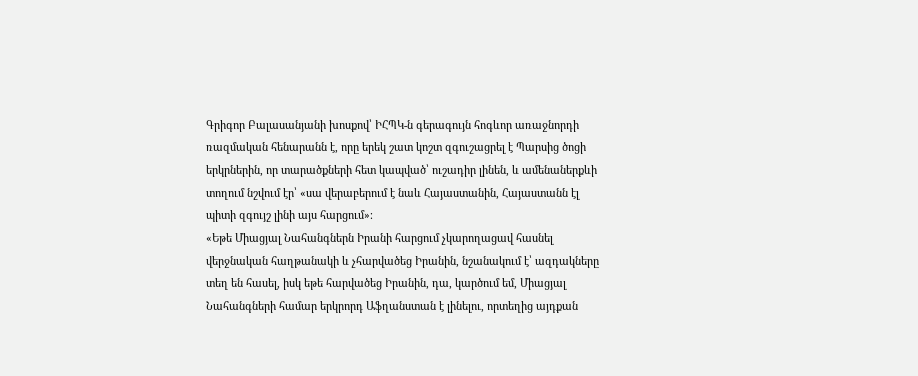Գրիգոր Բալասանյանի խոսքով՝ ԻՀՊԿ-ն գերագույն հոգևոր առաջնորդի ռազմական հենարանն է, որը երեկ շատ կոշտ զգուշացրել է Պարսից ծոցի երկրներին, որ տարածքների հետ կապված՝ ուշադիր լինեն, և ամենաներքևի տողում նշվում էր՝ «սա վերաբերում է նաև Հայաստանին, Հայաստանն էլ պիտի զգույշ լինի այս հարցում»։
«Եթե Միացյալ Նահանգներն Իրանի հարցում չկարողացավ հասնել վերջնական հաղթանակի և չհարվածեց Իրանին, նշանակում է՝ ազդակները տեղ են հասել, իսկ եթե հարվածեց Իրանին, դա, կարծում եմ, Միացյալ Նահանգների համար երկրորդ Աֆղանստան է լինելու, որտեղից այդքան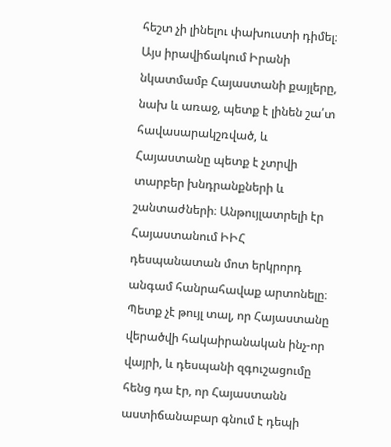հեշտ չի լինելու փախուստի դիմել։ Այս իրավիճակում Իրանի նկատմամբ Հայաստանի քայլերը, նախ և առաջ, պետք է լինեն շա՛տ հավասարակշռված, և Հայաստանը պետք է չտրվի տարբեր խնդրանքների և շանտաժների։ Անթույլատրելի էր Հայաստանում ԻԻՀ դեսպանատան մոտ երկրորդ անգամ հանրահավաք արտոնելը։ Պետք չէ թույլ տալ, որ Հայաստանը վերածվի հակաիրանական ինչ-որ վայրի, և դեսպանի զգուշացումը հենց դա էր, որ Հայաստանն աստիճանաբար գնում է դեպի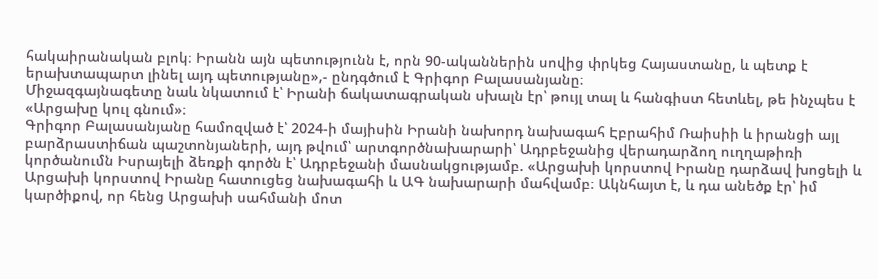հակաիրանական բլոկ։ Իրանն այն պետությունն է, որն 90-ականներին սովից փրկեց Հայաստանը, և պետք է երախտապարտ լինել այդ պետությանը»,- ընդգծում է Գրիգոր Բալասանյանը։
Միջազգայնագետը նաև նկատում է՝ Իրանի ճակատագրական սխալն էր՝ թույլ տալ և հանգիստ հետևել, թե ինչպես է «Արցախը կուլ գնում»։
Գրիգոր Բալասանյանը համոզված է՝ 2024-ի մայիսին Իրանի նախորդ նախագահ Էբրահիմ Ռաիսիի և իրանցի այլ բարձրաստիճան պաշտոնյաների, այդ թվում՝ արտգործնախարարի՝ Ադրբեջանից վերադարձող ուղղաթիռի կործանումն Իսրայելի ձեռքի գործն է՝ Ադրբեջանի մասնակցությամբ. «Արցախի կորստով Իրանը դարձավ խոցելի և Արցախի կորստով Իրանը հատուցեց նախագահի և ԱԳ նախարարի մահվամբ։ Ակնհայտ է, և դա անեծք էր՝ իմ կարծիքով, որ հենց Արցախի սահմանի մոտ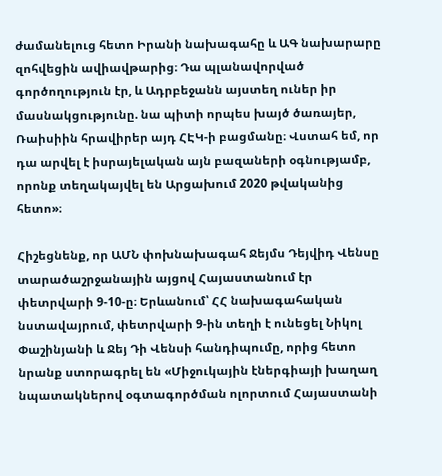ժամանելուց հետո Իրանի նախագահը և ԱԳ նախարարը զոհվեցին ավիավթարից։ Դա պլանավորված գործողություն էր, և Ադրբեջանն այստեղ ուներ իր մասնակցությունը. նա պիտի որպես խայծ ծառայեր, Ռաիսիին հրավիրեր այդ ՀԷԿ-ի բացմանը։ Վստահ եմ, որ դա արվել է իսրայելական այն բազաների օգնությամբ, որոնք տեղակայվել են Արցախում 2020 թվականից հետո»։

Հիշեցնենք, որ ԱՄՆ փոխնախագահ Ջեյմս Դեյվիդ Վենսը տարածաշրջանային այցով Հայաստանում էր փետրվարի 9-10-ը։ Երևանում՝ ՀՀ նախագահական նստավայրում, փետրվարի 9-ին տեղի է ունեցել Նիկոլ Փաշինյանի և Ջեյ Դի Վենսի հանդիպումը, որից հետո նրանք ստորագրել են «Միջուկային էներգիայի խաղաղ նպատակներով օգտագործման ոլորտում Հայաստանի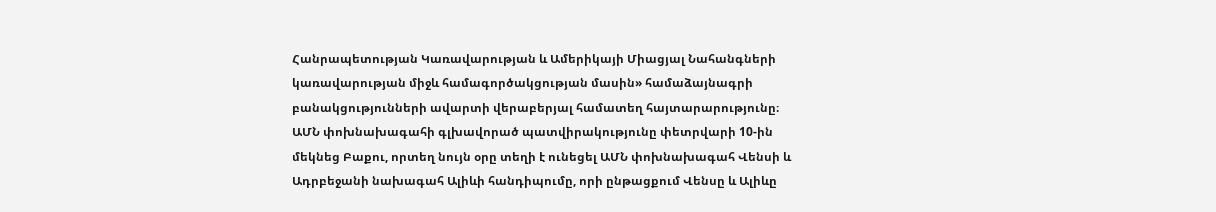Հանրապետության Կառավարության և Ամերիկայի Միացյալ Նահանգների կառավարության միջև համագործակցության մասին» համաձայնագրի բանակցությունների ավարտի վերաբերյալ համատեղ հայտարարությունը։
ԱՄՆ փոխնախագահի գլխավորած պատվիրակությունը փետրվարի 10-ին մեկնեց Բաքու, որտեղ նույն օրը տեղի է ունեցել ԱՄՆ փոխնախագահ Վենսի և Ադրբեջանի նախագահ Ալիևի հանդիպումը, որի ընթացքում Վենսը և Ալիևը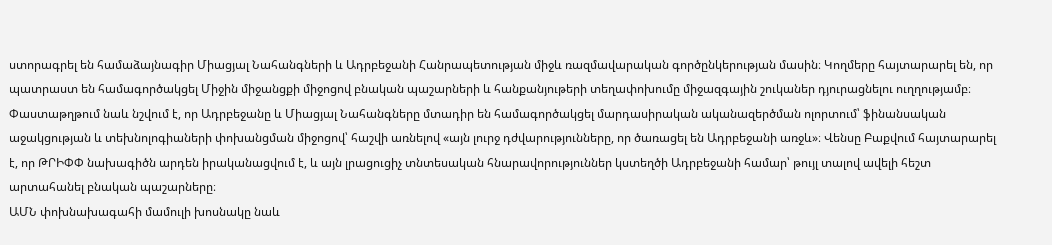ստորագրել են համաձայնագիր Միացյալ Նահանգների և Ադրբեջանի Հանրապետության միջև ռազմավարական գործընկերության մասին։ Կողմերը հայտարարել են, որ պատրաստ են համագործակցել Միջին միջանցքի միջոցով բնական պաշարների և հանքանյութերի տեղափոխումը միջազգային շուկաներ դյուրացնելու ուղղությամբ։ Փաստաթղթում նաև նշվում է, որ Ադրբեջանը և Միացյալ Նահանգները մտադիր են համագործակցել մարդասիրական ականազերծման ոլորտում՝ ֆինանսական աջակցության և տեխնոլոգիաների փոխանցման միջոցով՝ հաշվի առնելով «այն լուրջ դժվարությունները, որ ծառացել են Ադրբեջանի առջև»։ Վենսը Բաքվում հայտարարել է, որ ԹՐԻՓՓ նախագիծն արդեն իրականացվում է, և այն լրացուցիչ տնտեսական հնարավորություններ կստեղծի Ադրբեջանի համար՝ թույլ տալով ավելի հեշտ արտահանել բնական պաշարները։
ԱՄՆ փոխնախագահի մամուլի խոսնակը նաև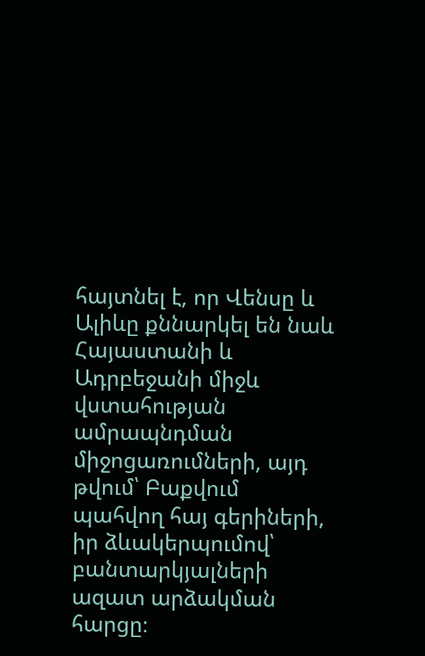հայտնել է, որ Վենսը և Ալիևը քննարկել են նաև Հայաստանի և Ադրբեջանի միջև վստահության ամրապնդման միջոցառումների, այդ թվում՝ Բաքվում պահվող հայ գերիների, իր ձևակերպումով՝ բանտարկյալների ազատ արձակման հարցը։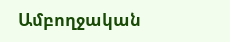Ամբողջական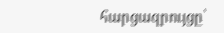հարցազրույցը՝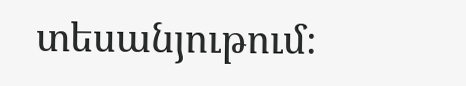տեսանյութում։